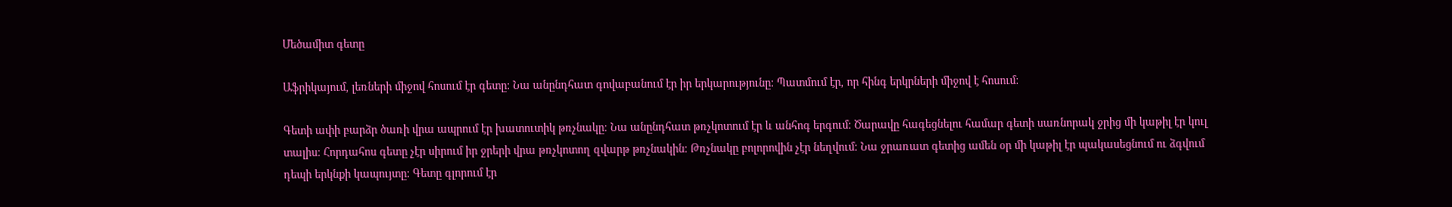Մեծամիտ գետը

Աֆրիկայում, լեռների միջով հոսում էր գետը։ Նա անընդհատ գովաբանում էր իր երկարությունը։ Պատմում էր, որ հինգ երկրների միջով է հոսում։

Գետի ափի բարձր ծառի վրա ապրում էր խատուտիկ թռչնակը։ Նա անընդհատ թռչկոտում էր և անհոգ երգում։ Ծարավը հագեցնելու համար գետի սառնորակ ջրից մի կաթիլ էր կուլ տալիս։ Հորդահոս գետը չէր սիրում իր ջրերի վրա թռչկոտող զվարթ թռչնակին։ Թռչնակը բոլորովին չէր նեղվում։ Նա ջրառատ գետից ամեն օր մի կաթիլ էր պակասեցնում ու ձգվում դեպի երկնքի կապույտը։ Գետը գլորում էր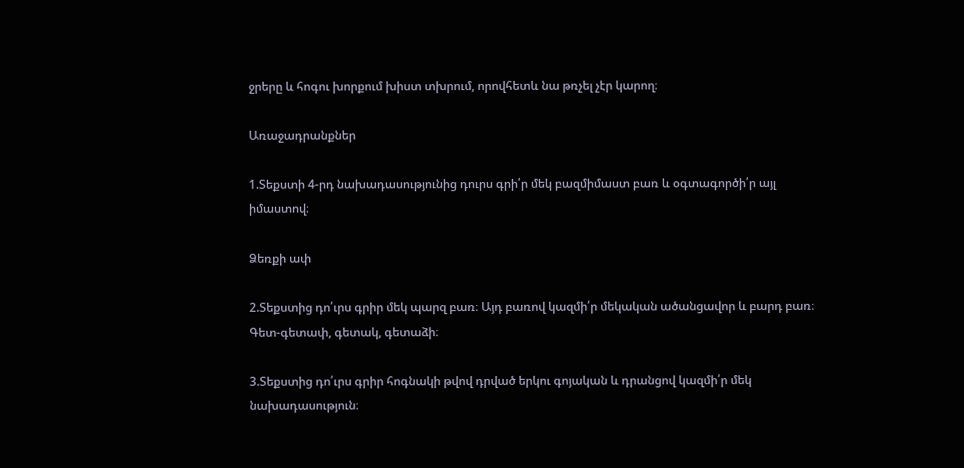ջրերը և հոգու խորքում խիստ տխրում, որովհետև նա թռչել չէր կարող։

Առաջադրանքներ

1.Տեքստի 4-րդ նախադասությունից դուրս գրի՛ր մեկ բազմիմաստ բառ և օգտագործի՛ր այլ իմաստով։

Ձեռքի ափ

2.Տեքստից դո՛ւրս գրիր մեկ պարզ բառ։ Այդ բառով կազմի՛ր մեկական ածանցավոր և բարդ բառ։
Գետ-գետափ, գետակ, գետաձի։

3.Տեքստից դո՛ւրս գրիր հոգնակի թվով դրված երկու գոյական և դրանցով կազմի՛ր մեկ նախադասություն։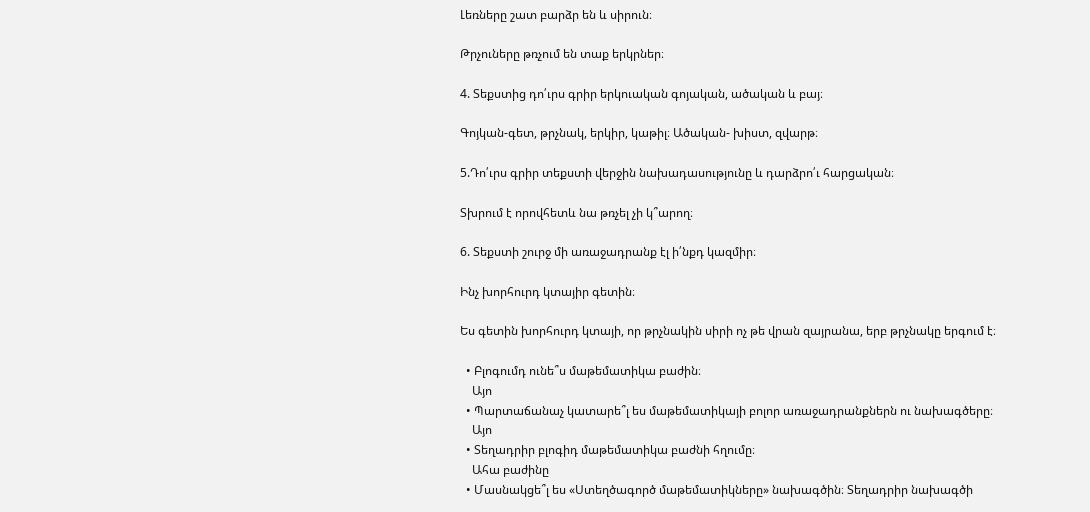Լեռները շատ բարձր են և սիրուն։

Թրչուները թռչում են տաք երկրներ։

4. Տեքստից դո՛ւրս գրիր երկուական գոյական, ածական և բայ։

Գոյկան-գետ, թրչնակ, երկիր, կաթիլ։ Ածական- խիստ, զվարթ։

5.Դո՛ւրս գրիր տեքստի վերջին նախադասությունը և դարձրո՛ւ հարցական։

Տխրում է որովհետև նա թռչել չի կ՞արող։

6. Տեքստի շուրջ մի առաջադրանք էլ ի՛նքդ կազմիր։

Ինչ խորհուրդ կտայիր գետին։

Ես գետին խորհուրդ կտայի, որ թրչնակին սիրի ոչ թե վրան զայրանա, երբ թրչնակը երգում է։

  • Բլոգումդ ունե՞ս մաթեմատիկա բաժին։
    Այո
  • Պարտաճանաչ կատարե՞լ ես մաթեմատիկայի բոլոր առաջադրանքներն ու նախագծերը։
    Այո
  • Տեղադրիր բլոգիդ մաթեմատիկա բաժնի հղումը։
    Ահա բաժինը
  • Մասնակցե՞լ ես «Ստեղծագործ մաթեմատիկները» նախագծին։ Տեղադրիր նախագծի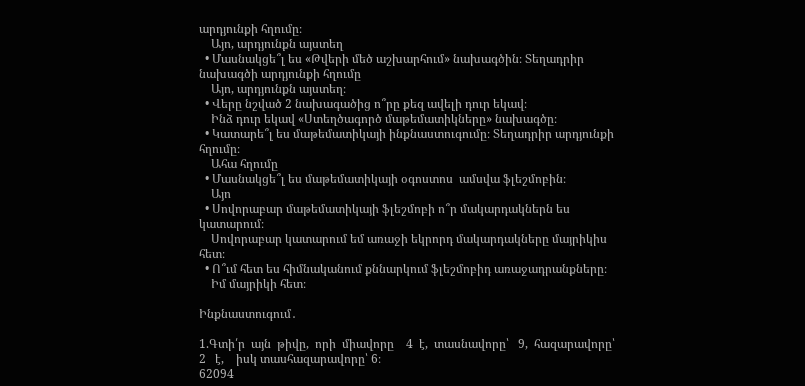արդյունքի հղումը։
    Այո, արդյունքն այստեղ
  • Մասնակցե՞լ ես «Թվերի մեծ աշխարհում» նախագծին։ Տեղադրիր նախագծի արդյունքի հղումը
    Այո, արդյունքն այստեղ։
  • Վերը նշված 2 նախագածից ո՞րը քեզ ավելի դուր եկավ։
    Ինձ դուր եկավ «Ստեղծագործ մաթեմատիկները» նախագծը։
  • Կատարե՞լ ես մաթեմատիկայի ինքնաստուգումը։ Տեղադրիր արդյունքի հղումը։
    Ահա հղումը
  • Մասնակցե՞լ ես մաթեմատիկայի օգոստոս  ամսվա ֆլեշմոբին։
    Այո
  • Սովորաբար մաթեմատիկայի ֆլեշմոբի ո՞ր մակարդակներն ես կատարում։
    Սովորաբար կատարում եմ առաջի եկրորդ մակարդակները մայրիկիս հետ։
  • Ո՞ւմ հետ ես հիմնականում քննարկում ֆլեշմոբիդ առաջադրանքները։
    Իմ մայրիկի հետ։

Ինքնաստուգում․

1.Գտի՛ր  այն  թիվը,  որի  միավորը    4  է,  տասնավորը՝   9,  հազարավորը՝ 2   է,    իսկ տասհազարավորը՝ 6։
62094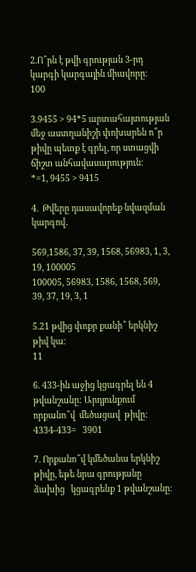2.Ո՞րն է թվի գրության 3-րդ կարգի կարգային միավորը։
100

3.9455 > 94*5 արտահայտության մեջ աստղանիշի փոխարեն ո՞ր թիվը պետք է գրել, որ ստացվի ճիշտ անհավասարություն:
*=1, 9455 > 9415

4.  Թվերը դասավորեք նվազման կարգով․

569,1586, 37, 39, 1568, 56983, 1, 3, 19, 100005
100005, 56983, 1586, 1568, 569, 39, 37, 19, 3, 1

5.21 թվից փոքր քանի՞ երկնիշ թիվ կա։
11

6. 433-ին աջից կցագրել են 4 թվանշանը: Արդյունքում  որքանո՞վ  մեծացավ  թիվը:
4334-433=   3901

7. Որքանո՞վ կմեծանա երկնիշ թիվը, եթե նրա գրությանը ձախից   կցագրենք 1 թվանշանը։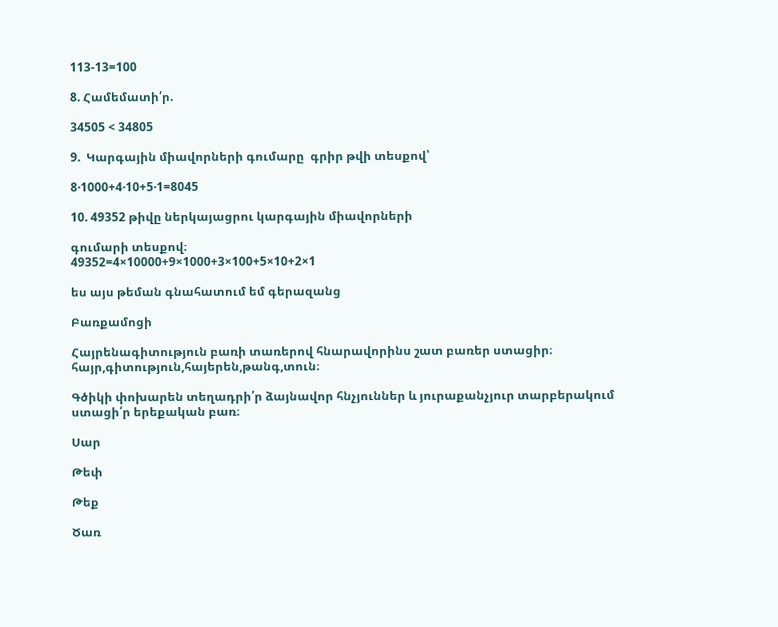113-13=100

8. Համեմատի՛ր.

34505 < 34805

9.  Կարգային միավորների գումարը  գրիր թվի տեսքով՝

8·1000+4·10+5·1=8045

10. 49352 թիվը ներկայացրու կարգային միավորների

գումարի տեսքով։
49352=4×10000+9×1000+3×100+5×10+2×1

ես այս թեման գնահատում եմ գերազանց

Բառքամոցի

Հայրենագիտություն բառի տառերով հնարավորինս շատ բառեր ստացիր։
հայր,գիտություն,հայերեն,թանգ,տուն։

Գծիկի փոխարեն տեղադրի՛ր ձայնավոր հնչյուններ և յուրաքանչյուր տարբերակում ստացի՛ր երեքական բառ։

Սար

Թեփ

Թեք

Ծառ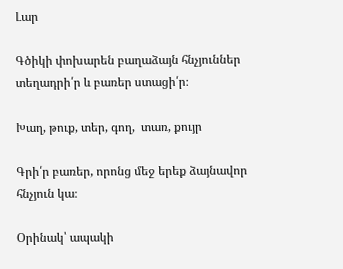Լար

Գծիկի փոխարեն բաղաձայն հնչյուններ տեղադրի՛ր և բառեր ստացի՛ր։

Խաղ, թուք, տեր, գող,  տառ, քույր

Գրի՛ր բառեր, որոնց մեջ երեք ձայնավոր հնչյուն կա։

Օրինակ՝ ապակի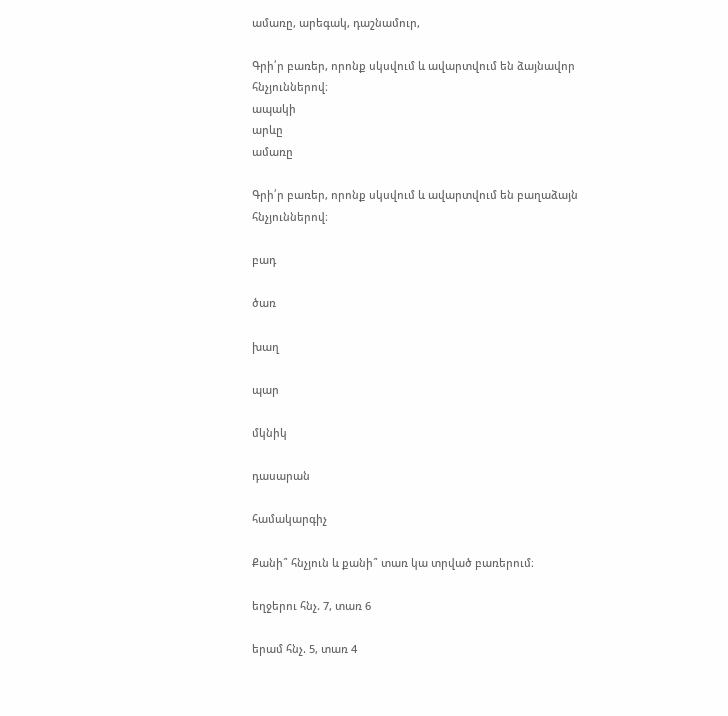ամառը, արեգակ, դաշնամուր,

Գրի՛ր բառեր, որոնք սկսվում և ավարտվում են ձայնավոր հնչյուններով։
ապակի
արևը
ամառը

Գրի՛ր բառեր, որոնք սկսվում և ավարտվում են բաղաձայն հնչյուններով։

բադ

ծառ

խաղ

պար

մկնիկ

դասարան

համակարգիչ

Քանի՞ հնչյուն և քանի՞ տառ կա տրված բառերում։

եղջերու հնչ. 7, տառ 6

երամ հնչ. 5, տառ 4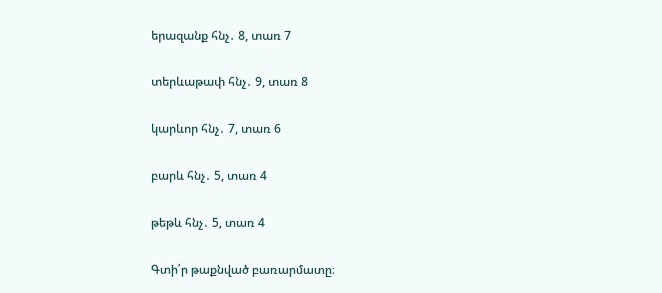երազանք հնչ․ 8, տառ 7

տերևաթափ հնչ․ 9, տառ 8

կարևոր հնչ․ 7, տառ 6

բարև հնչ․ 5, տառ 4

թեթև հնչ․ 5, տառ 4

Գտի՛ր թաքնված բառարմատը։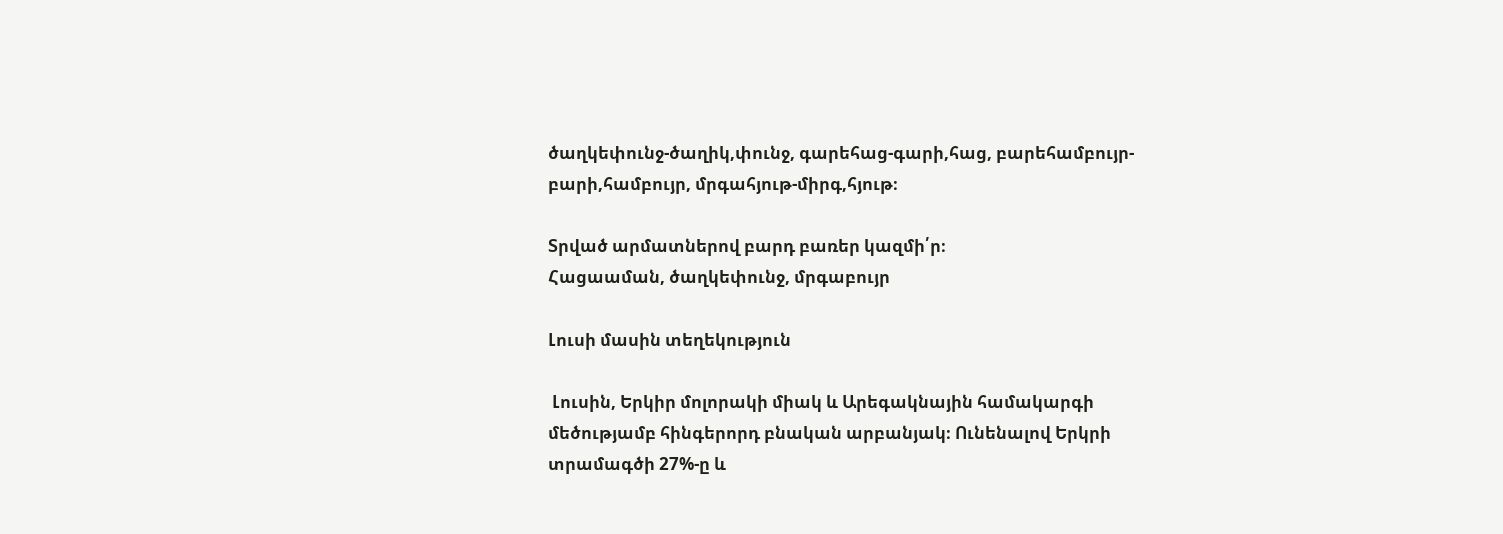ծաղկեփունջ-ծաղիկ,փունջ, գարեհաց-գարի,հաց, բարեհամբույր-բարի,համբույր, մրգահյութ-միրգ,հյութ։

Տրված արմատներով բարդ բառեր կազմի՛ր։
Հացաաման, ծաղկեփունջ, մրգաբույր

Լուսի մասին տեղեկություն

 Լուսին, Երկիր մոլորակի միակ և Արեգակնային համակարգի մեծությամբ հինգերորդ բնական արբանյակ։ Ունենալով Երկրի տրամագծի 27%-ը և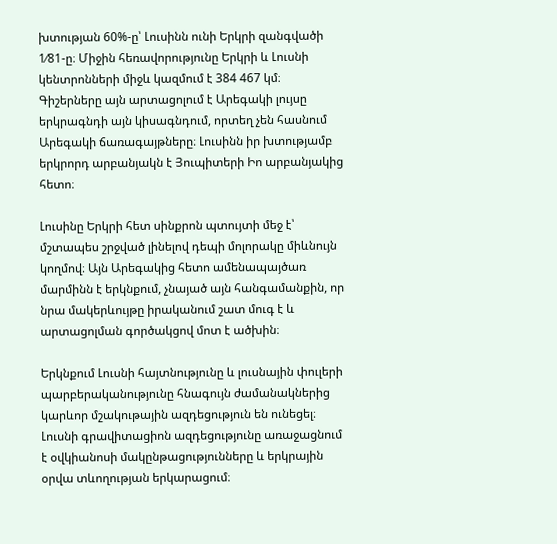խտության 60%-ը՝ Լուսինն ունի Երկրի զանգվածի 1⁄81-ը։ Միջին հեռավորությունը Երկրի և Լուսնի կենտրոնների միջև կազմում է 384 467 կմ։ Գիշերները այն արտացոլում է Արեգակի լույսը երկրագնդի այն կիսագնդում, որտեղ չեն հասնում Արեգակի ճառագայթները։ Լուսինն իր խտությամբ երկրորդ արբանյակն է Յուպիտերի Իո արբանյակից հետո։

Լուսինը Երկրի հետ սինքրոն պտույտի մեջ է՝ մշտապես շրջված լինելով դեպի մոլորակը միևնույն կողմով։ Այն Արեգակից հետո ամենապայծառ մարմինն է երկնքում, չնայած այն հանգամանքին, որ նրա մակերևույթը իրականում շատ մուգ է և արտացոլման գործակցով մոտ է ածխին։

Երկնքում Լուսնի հայտնությունը և լուսնային փուլերի պարբերականությունը հնագույն ժամանակներից կարևոր մշակութային ազդեցություն են ունեցել։ Լուսնի գրավիտացիոն ազդեցությունը առաջացնում է օվկիանոսի մակընթացությունները և երկրային օրվա տևողության երկարացում։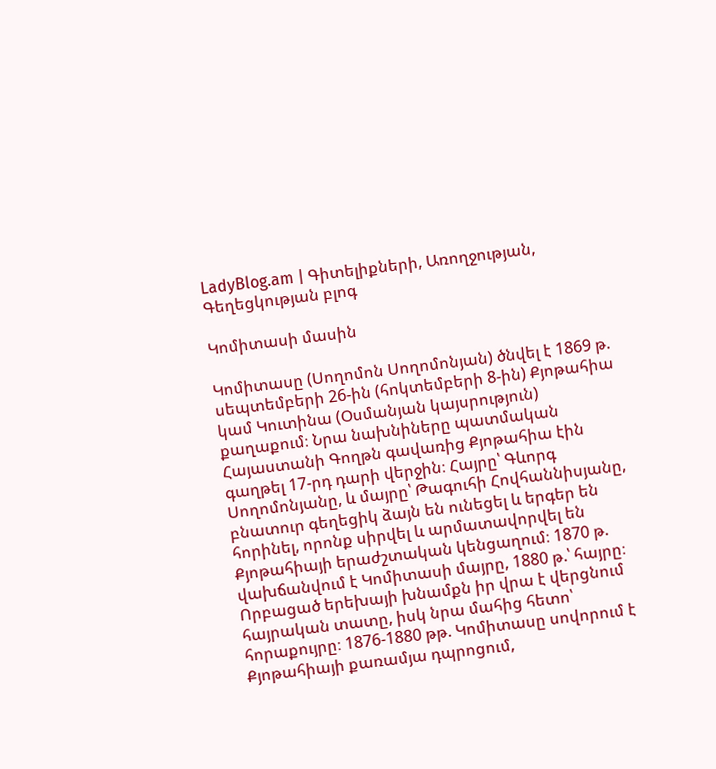LadyBlog.am | Գիտելիքների, Առողջության, Գեղեցկության բլոգ

Կոմիտասի մասին

Կոմիտասը (Սողոմոն Սողոմոնյան) ծնվել է 1869 թ. սեպտեմբերի 26-ին (հոկտեմբերի 8-ին) Քյոթահիա կամ Կուտինա (Օսմանյան կայսրություն)  քաղաքում։ Նրա նախնիները պատմական Հայաստանի Գողթն գավառից Քյոթահիա էին գաղթել 17-րդ դարի վերջին։ Հայրը՝ Գևորգ Սողոմոնյանը, և մայրը՝ Թագուհի Հովհաննիսյանը, բնատուր գեղեցիկ ձայն են ունեցել և երգեր են հորինել, որոնք սիրվել և արմատավորվել են Քյոթահիայի երաժշտական կենցաղում։ 1870 թ. վախճանվում է Կոմիտասի մայրը, 1880 թ.՝ հայրը։ Որբացած երեխայի խնամքն իր վրա է վերցնում հայրական տատը, իսկ նրա մահից հետո՝ հորաքույրը։ 1876-1880 թթ. Կոմիտասը սովորում է Քյոթահիայի քառամյա դպրոցում,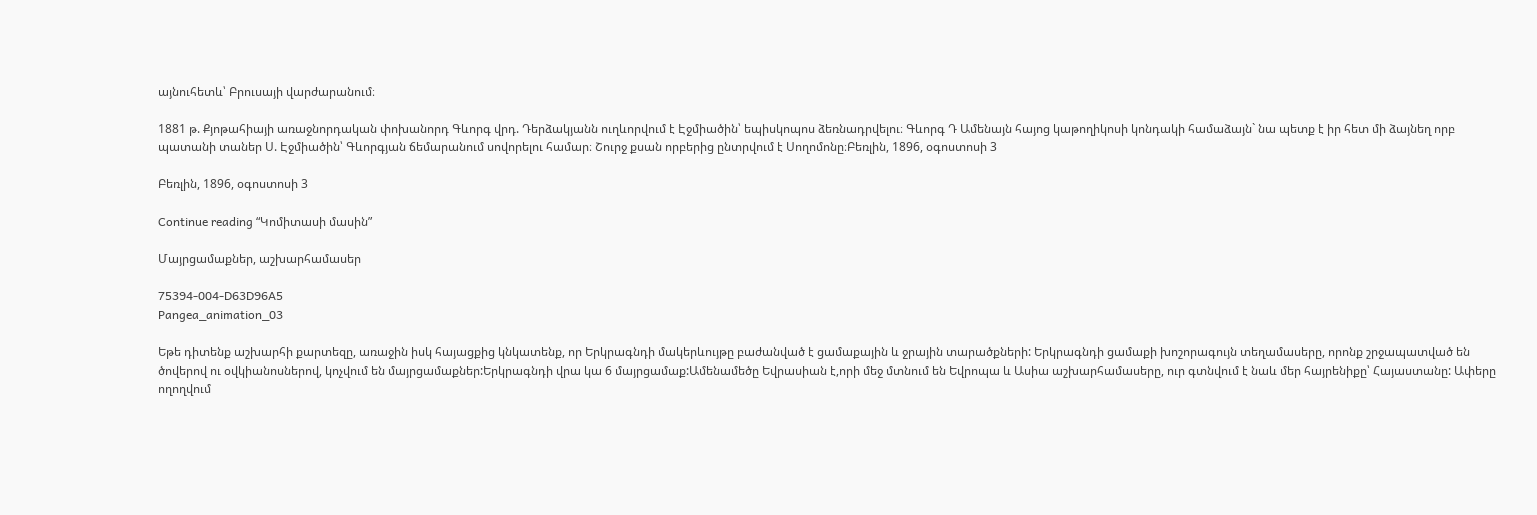այնուհետև՝ Բրուսայի վարժարանում։

1881 թ. Քյոթահիայի առաջնորդական փոխանորդ Գևորգ վրդ. Դերձակյանն ուղևորվում է Էջմիածին՝ եպիսկոպոս ձեռնադրվելու։ Գևորգ Դ Ամենայն հայոց կաթողիկոսի կոնդակի համաձայն` նա պետք է իր հետ մի ձայնեղ որբ պատանի տաներ Ս. Էջմիածին՝ Գևորգյան ճեմարանում սովորելու համար։ Շուրջ քսան որբերից ընտրվում է Սողոմոնը։Բեռլին, 1896, օգոստոսի 3

Բեռլին, 1896, օգոստոսի 3

Continue reading “Կոմիտասի մասին”

Մայրցամաքներ, աշխարհամասեր

75394-004-D63D96A5
Pangea_animation_03

Եթե դիտենք աշխարհի քարտեզը, առաջին իսկ հայացքից կնկատենք, որ Երկրագնդի մակերևույթը բաժանված է ցամաքային և ջրային տարածքների: Երկրագնդի ցամաքի խոշորագույն տեղամասերը, որոնք շրջապատված են ծովերով ու օվկիանոսներով, կոչվում են մայրցամաքներ:Երկրագնդի վրա կա 6 մայրցամաք:Ամենամեծը Եվրասիան է,որի մեջ մտնում են Եվրոպա և Ասիա աշխարհամասերը, ուր գտնվում է նաև մեր հայրենիքը՝ Հայաստանը: Ափերը ողողվում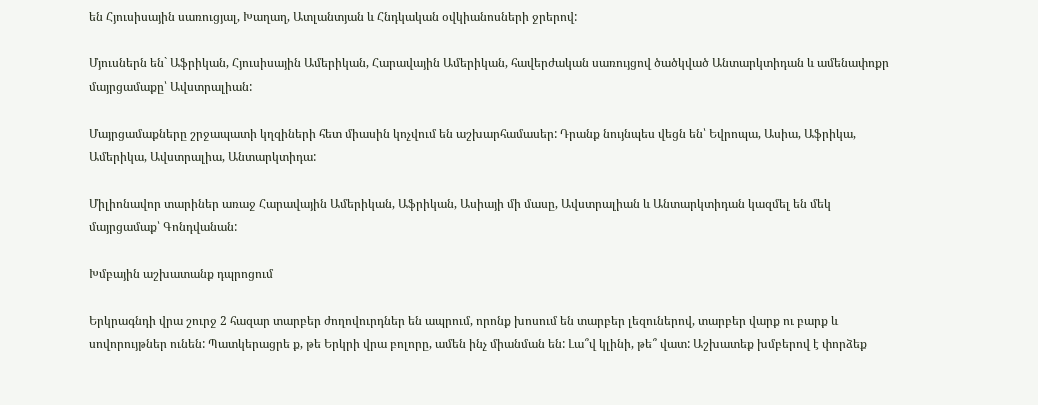են Հյուսիսային սառուցյալ, Խաղաղ, Ատլանտյան և Հնդկական օվկիանոսների ջրերով:

Մյուսներն են` Աֆրիկան, Հյուսիսային Ամերիկան, Հարավային Ամերիկան, հավերժական սառույցով ծածկված Անտարկտիդան և ամենափոքր մայրցամաքը՝ Ավստրալիան:

Մայրցամաքները շրջապատի կղզիների հետ միասին կոչվում են աշխարհամասեր: Դրանք նույնպես վեցն են՝ Եվրոպա, Ասիա, Աֆրիկա, Ամերիկա, Ավստրալիա, Անտարկտիդա:

Միլիոնավոր տարիներ առաջ Հարավային Ամերիկան, Աֆրիկան, Ասիայի մի մասը, Ավստրալիան և Անտարկտիդան կազմել են մեկ մայրցամաք՝ Գոնդվանան:

Խմբային աշխատանք դպրոցում

Երկրագնդի վրա շուրջ 2 հազար տարբեր ժողովուրդներ են ապրում, որոնք խոսում են տարբեր լեզուներով, տարբեր վարք ու բարք և սովորույթներ ունեն: Պատկերացրե ք, թե Երկրի վրա բոլորը, ամեն ինչ միանման են: Լա՞վ կլինի, թե՞ վատ: Աշխատեք խմբերով է փորձեք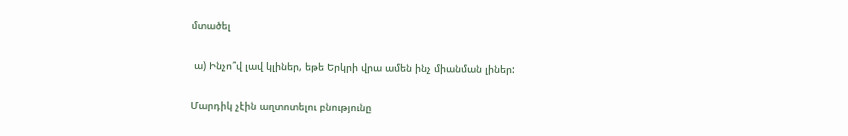մտածել

 ա) Ինչո՞վ լավ կլիներ, եթե Երկրի վրա ամեն ինչ միանման լիներ:

Մարդիկ չէին աղտոտելու բնությունը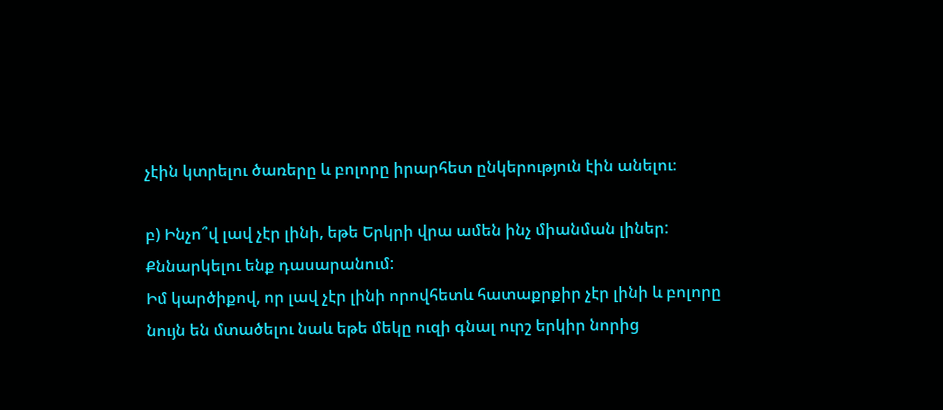չէին կտրելու ծառերը և բոլորը իրարհետ ընկերություն էին անելու։

բ) Ինչո՞վ լավ չէր լինի, եթե Երկրի վրա ամեն ինչ միանման լիներ: Քննարկելու ենք դասարանում:
Իմ կարծիքով, որ լավ չէր լինի որովհետև հատաքրքիր չէր լինի և բոլորը նույն են մտածելու նաև եթե մեկը ուզի գնալ ուրշ երկիր նորից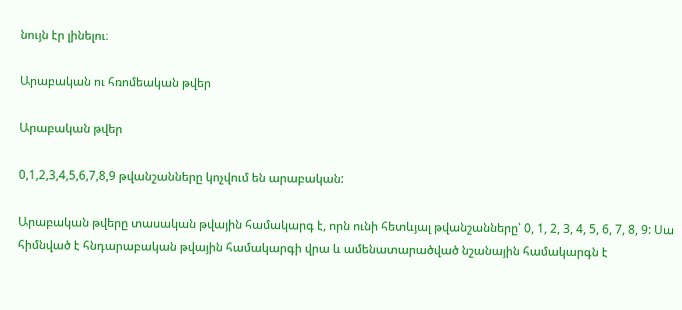նույն էր լինելու։

Արաբական ու հռոմեական թվեր

Արաբական թվեր

0,1,2,3,4,5,6,7,8,9 թվանշանները կոչվում են արաբական:

Արաբական թվերը տասական թվային համակարգ է, որն ունի հետևյալ թվանշանները՝ 0, 1, 2, 3, 4, 5, 6, 7, 8, 9: Սա հիմնված է հնդարաբական թվային համակարգի վրա և ամենատարածված նշանային համակարգն է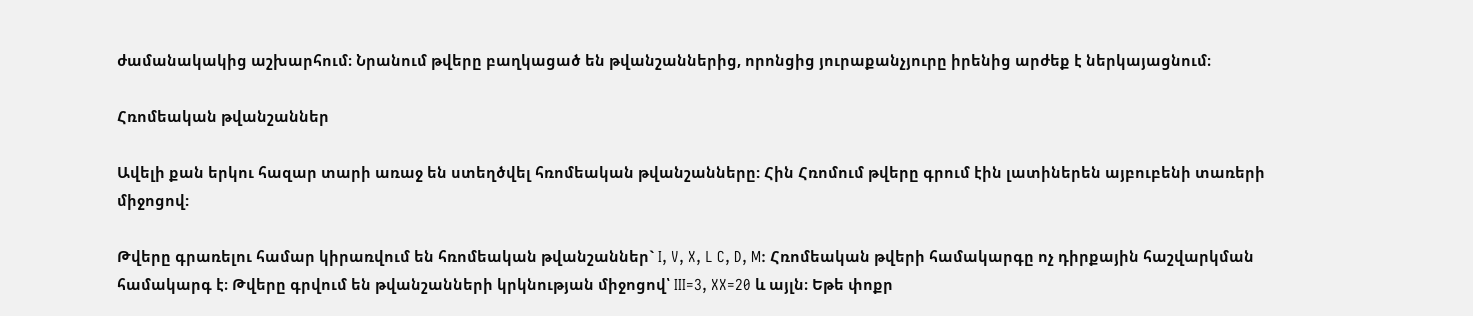ժամանակակից աշխարհում։ Նրանում թվերը բաղկացած են թվանշաններից, որոնցից յուրաքանչյուրը իրենից արժեք է ներկայացնում։

Հռոմեական թվանշաններ

Ավելի քան երկու հազար տարի առաջ են ստեղծվել հռոմեական թվանշանները: Հին Հռոմում թվերը գրում էին լատիներեն այբուբենի տառերի միջոցով:

Թվերը գրառելու համար կիրառվում են հռոմեական թվանշաններ` I, V, X, L C, D, M: Հռոմեական թվերի համակարգը ոչ դիրքային հաշվարկման համակարգ է։ Թվերը գրվում են թվանշանների կրկնության միջոցով՝ III=3, XX=20 և այլն։ Եթե փոքր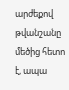արժեքով թվանշանը մեծից հետո է, ապա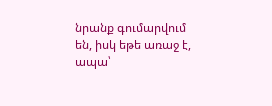նրանք գումարվում են, իսկ եթե առաջ է, ապա՝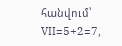հանվում՝ VII=5+2=7,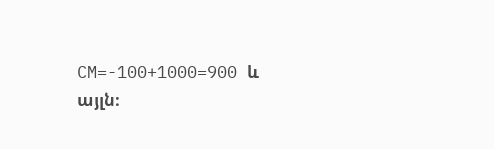CM=-100+1000=900 և այլն։